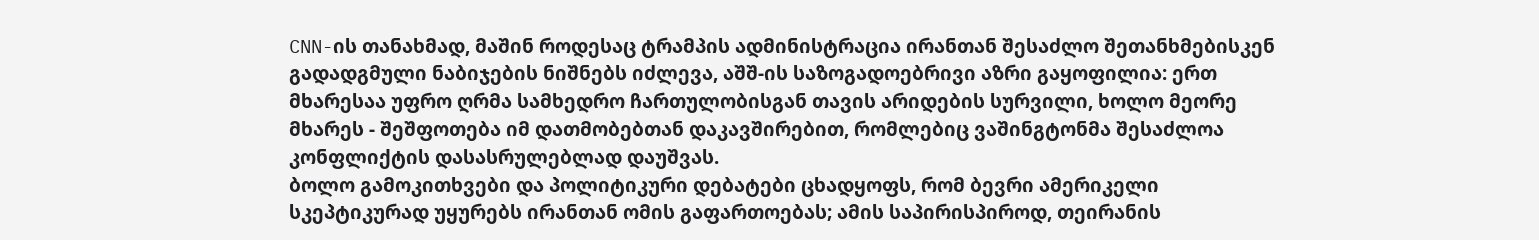CNN-ის თანახმად, მაშინ როდესაც ტრამპის ადმინისტრაცია ირანთან შესაძლო შეთანხმებისკენ გადადგმული ნაბიჯების ნიშნებს იძლევა, აშშ-ის საზოგადოებრივი აზრი გაყოფილია: ერთ მხარესაა უფრო ღრმა სამხედრო ჩართულობისგან თავის არიდების სურვილი, ხოლო მეორე მხარეს - შეშფოთება იმ დათმობებთან დაკავშირებით, რომლებიც ვაშინგტონმა შესაძლოა კონფლიქტის დასასრულებლად დაუშვას.
ბოლო გამოკითხვები და პოლიტიკური დებატები ცხადყოფს, რომ ბევრი ამერიკელი სკეპტიკურად უყურებს ირანთან ომის გაფართოებას; ამის საპირისპიროდ, თეირანის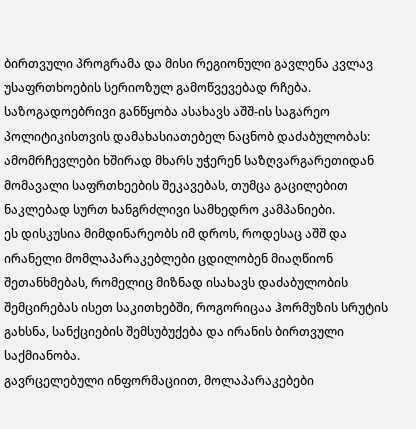ბირთვული პროგრამა და მისი რეგიონული გავლენა კვლავ უსაფრთხოების სერიოზულ გამოწვევებად რჩება.
საზოგადოებრივი განწყობა ასახავს აშშ-ის საგარეო პოლიტიკისთვის დამახასიათებელ ნაცნობ დაძაბულობას: ამომრჩევლები ხშირად მხარს უჭერენ საზღვარგარეთიდან მომავალი საფრთხეების შეკავებას, თუმცა გაცილებით ნაკლებად სურთ ხანგრძლივი სამხედრო კამპანიები.
ეს დისკუსია მიმდინარეობს იმ დროს, როდესაც აშშ და ირანელი მომლაპარაკებლები ცდილობენ მიაღწიონ შეთანხმებას, რომელიც მიზნად ისახავს დაძაბულობის შემცირებას ისეთ საკითხებში, როგორიცაა ჰორმუზის სრუტის გახსნა, სანქციების შემსუბუქება და ირანის ბირთვული საქმიანობა.
გავრცელებული ინფორმაციით, მოლაპარაკებები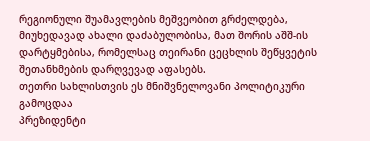რეგიონული შუამავლების მეშვეობით გრძელდება, მიუხედავად ახალი დაძაბულობისა, მათ შორის აშშ-ის დარტყმებისა, რომელსაც თეირანი ცეცხლის შეწყვეტის შეთანხმების დარღვევად აფასებს.
თეთრი სახლისთვის ეს მნიშვნელოვანი პოლიტიკური გამოცდაა
პრეზიდენტი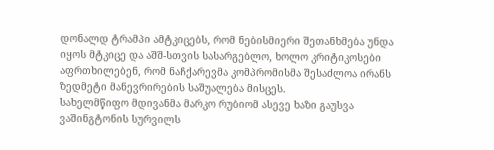დონალდ ტრამპი ამტკიცებს, რომ ნებისმიერი შეთანხმება უნდა იყოს მტკიცე და აშშ-სთვის სასარგებლო, ხოლო კრიტიკოსები აფრთხილებენ, რომ ნაჩქარევმა კომპრომისმა შესაძლოა ირანს ზედმეტი მანევრირების საშუალება მისცეს.
სახელმწიფო მდივანმა მარკო რუბიომ ასევე ხაზი გაუსვა ვაშინგტონის სურვილს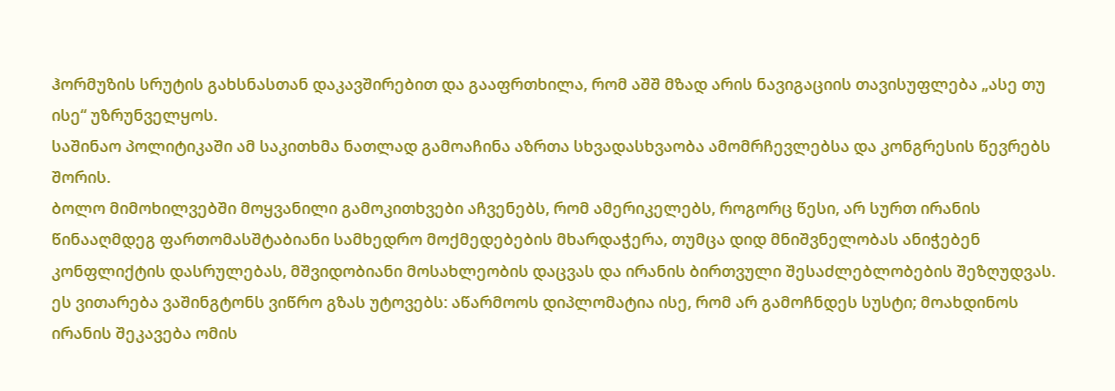ჰორმუზის სრუტის გახსნასთან დაკავშირებით და გააფრთხილა, რომ აშშ მზად არის ნავიგაციის თავისუფლება „ასე თუ ისე“ უზრუნველყოს.
საშინაო პოლიტიკაში ამ საკითხმა ნათლად გამოაჩინა აზრთა სხვადასხვაობა ამომრჩევლებსა და კონგრესის წევრებს შორის.
ბოლო მიმოხილვებში მოყვანილი გამოკითხვები აჩვენებს, რომ ამერიკელებს, როგორც წესი, არ სურთ ირანის წინააღმდეგ ფართომასშტაბიანი სამხედრო მოქმედებების მხარდაჭერა, თუმცა დიდ მნიშვნელობას ანიჭებენ კონფლიქტის დასრულებას, მშვიდობიანი მოსახლეობის დაცვას და ირანის ბირთვული შესაძლებლობების შეზღუდვას.
ეს ვითარება ვაშინგტონს ვიწრო გზას უტოვებს: აწარმოოს დიპლომატია ისე, რომ არ გამოჩნდეს სუსტი; მოახდინოს ირანის შეკავება ომის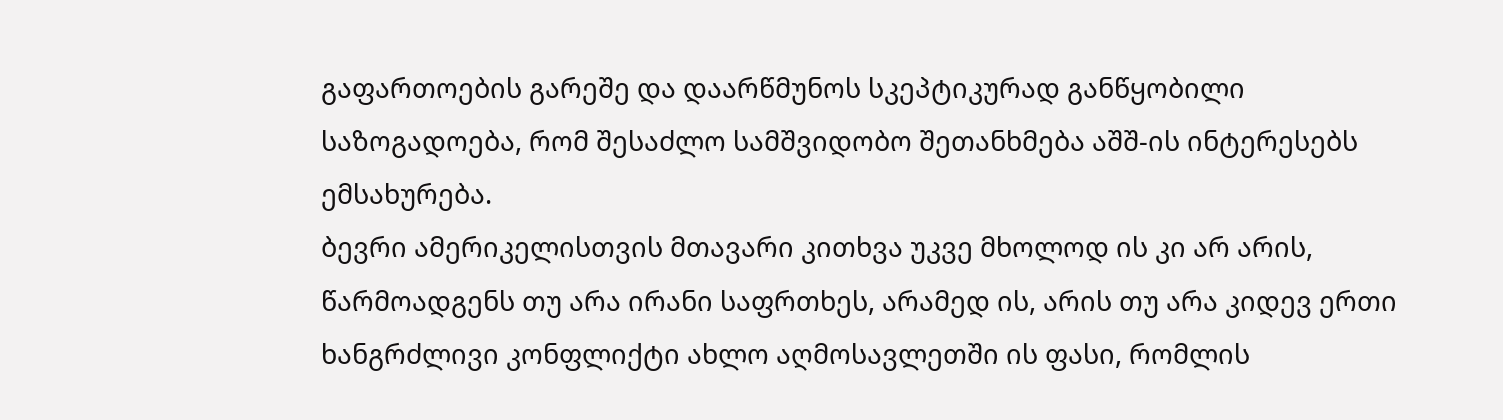გაფართოების გარეშე და დაარწმუნოს სკეპტიკურად განწყობილი საზოგადოება, რომ შესაძლო სამშვიდობო შეთანხმება აშშ-ის ინტერესებს ემსახურება.
ბევრი ამერიკელისთვის მთავარი კითხვა უკვე მხოლოდ ის კი არ არის, წარმოადგენს თუ არა ირანი საფრთხეს, არამედ ის, არის თუ არა კიდევ ერთი ხანგრძლივი კონფლიქტი ახლო აღმოსავლეთში ის ფასი, რომლის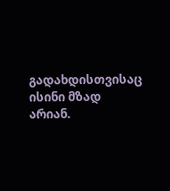გადახდისთვისაც ისინი მზად არიან.